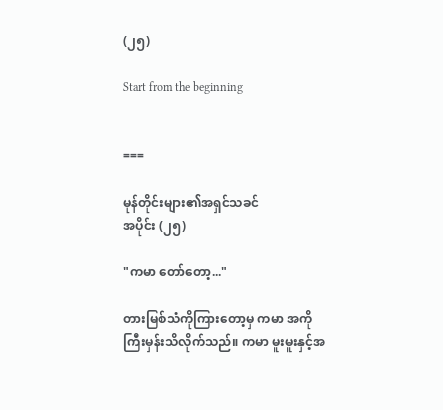(၂၅)

Start from the beginning


===

မုန်တိုင်းများ၏အရှင်သခင်
အပိုင်း (၂၅)

"ကမာ တော်တော့..."

တားမြစ်သံကိုကြားတော့မှ ကမာ အကိုကြီးမှန်းသိလိုက်သည်။ ကမာ မူးမူးနှင့်အ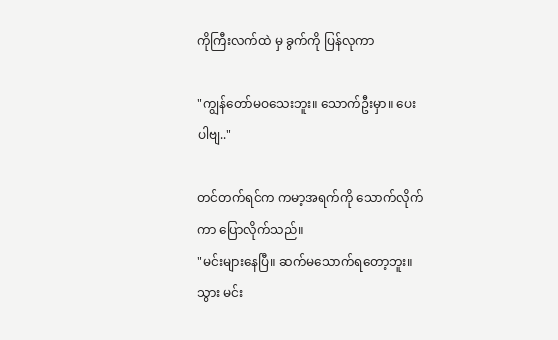ကိုကြီးလက်ထဲ မှ ခွက်ကို ပြန်လုကာ

"ကျွန်တော်မဝသေးဘူး။ သောက်ဦးမှာ။ ပေးပါဗျ.."

တင်တက်ရင်က ကမာ့အရက်ကို သောက်လိုက်ကာ ပြောလိုက်သည်။
"မင်းများနေပြီ။ ဆက်မသောက်ရတော့ဘူး။ သွား မင်း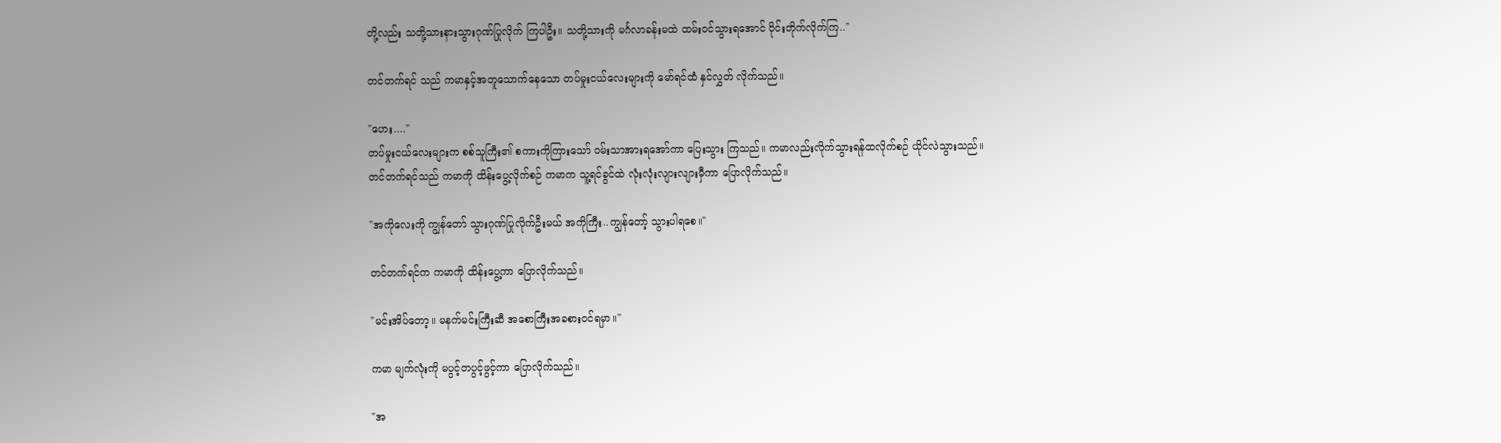တို့လည်း သတို့သားနားသွားဂုဏ်ပြုလိုက် ကြပါဦး။ သတို့သားကို မင်္ဂလာခန်းမထဲ ထမ်းဝင်သွားရအောင် ဝိုင်းတိုက်လိုက်ကြ.."

တင်တက်ရင် သည် ကမာနှင့်အတူသောက်နေသော တပ်မှုးငယ်လေးများကို မော်ရင်ထံ နှင်လွှတ် လိုက်သည်။

"ဟေး...."
တပ်မှုးငယ်လေးများက စစ်သူကြီး၏ စကားကိုကြားသော် ဝမ်းသာအားရအော်ကာ ပြေးသွား ကြသည်။ ကမာလည်းလိုက်သွားရန်ထလိုက်စဉ် ယိုင်လဲသွားသည်။
တင်တက်ရင်သည် ကမာကို ထိန်းပွေ့လိုက်စဉ် ကမာက သူ့ရင်ခွင်ထဲ လုံးလုံးလျားလျားမှီကာ ပြောလိုက်သည်။

"အကိုလေးကို ကျွန်တော် သွားဂုဏ်ပြုလိုက်ဦးမယ် အကိုကြီး..ကျွန်တော့် သွားပါရစေ။"

တင်တက်ရင်က ကမာကို ထိန်းပွေ့ကာ ပြောလိုက်သည်။

"မင်းအိပ်တော့။ မနက်မင်းကြီးဆီ အစောကြီးအခစားဝင်ရမှာ။"

ကမာ မျက်လုံးကို မပွင့်တပွင့်ဖွင့်ကာ ပြောလိုက်သည်။

"အ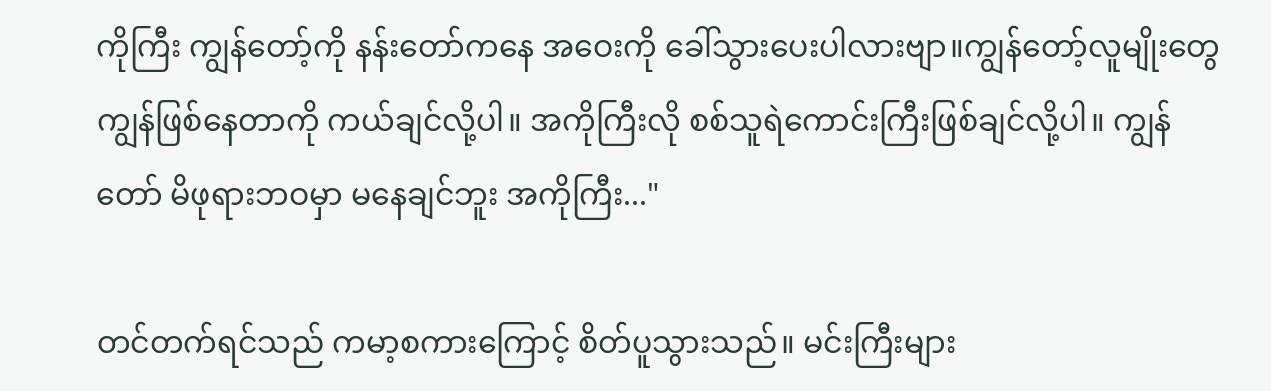ကိုကြီး ကျွန်တော့်ကို နန်းတော်ကနေ အဝေးကို ခေါ်သွားပေးပါလားဗျာ။ကျွန်တော့်လူမျိုးတွေ ကျွန်ဖြစ်နေတာကို ကယ်ချင်လို့ပါ။ အကိုကြီးလို စစ်သူရဲကောင်းကြီးဖြစ်ချင်လို့ပါ။ ကျွန်တော် မိဖုရားဘဝမှာ မနေချင်ဘူး အကိုကြီး..."

တင်တက်ရင်သည် ကမာ့စကားကြောင့် စိတ်ပူသွားသည်။ မင်းကြီးများ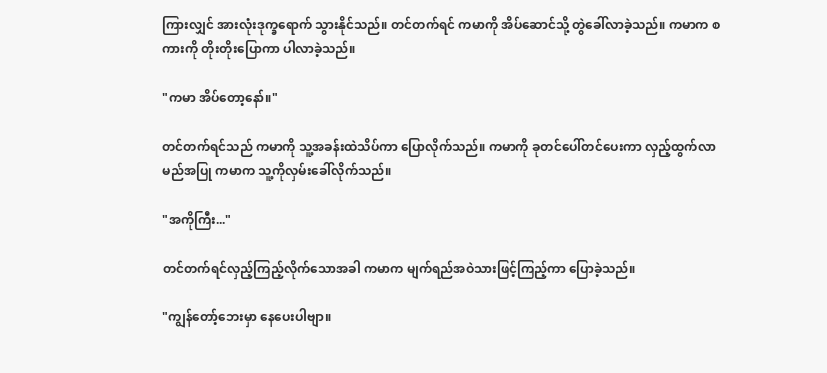ကြားလျှင် အားလုံးဒုက္ခရောက် သွားနိုင်သည်။ တင်တက်ရင် ကမာကို အိပ်ဆောင်သို့ တွဲခေါ်လာခဲ့သည်။ ကမာက စကားကို တိုးတိုးပြောကာ ပါလာခဲ့သည်။

"ကမာ အိပ်တော့နော်။"

တင်တက်ရင်သည် ကမာကို သူ့အခန်းထဲသိပ်ကာ ပြောလိုက်သည်။ ကမာကို ခုတင်ပေါ်တင်ပေးကာ လှည့်ထွက်လာမည်အပြု ကမာက သူ့ကိုလှမ်းခေါ်လိုက်သည်။

"အကိုကြီး..."

တင်တက်ရင်လှည့်ကြည့်လိုက်သောအခါ ကမာက မျက်ရည်အဝဲသားဖြင့်ကြည့်ကာ ပြောခဲ့သည်။

"ကျွန်တော့်ဘေးမှာ နေပေးပါဗျာ။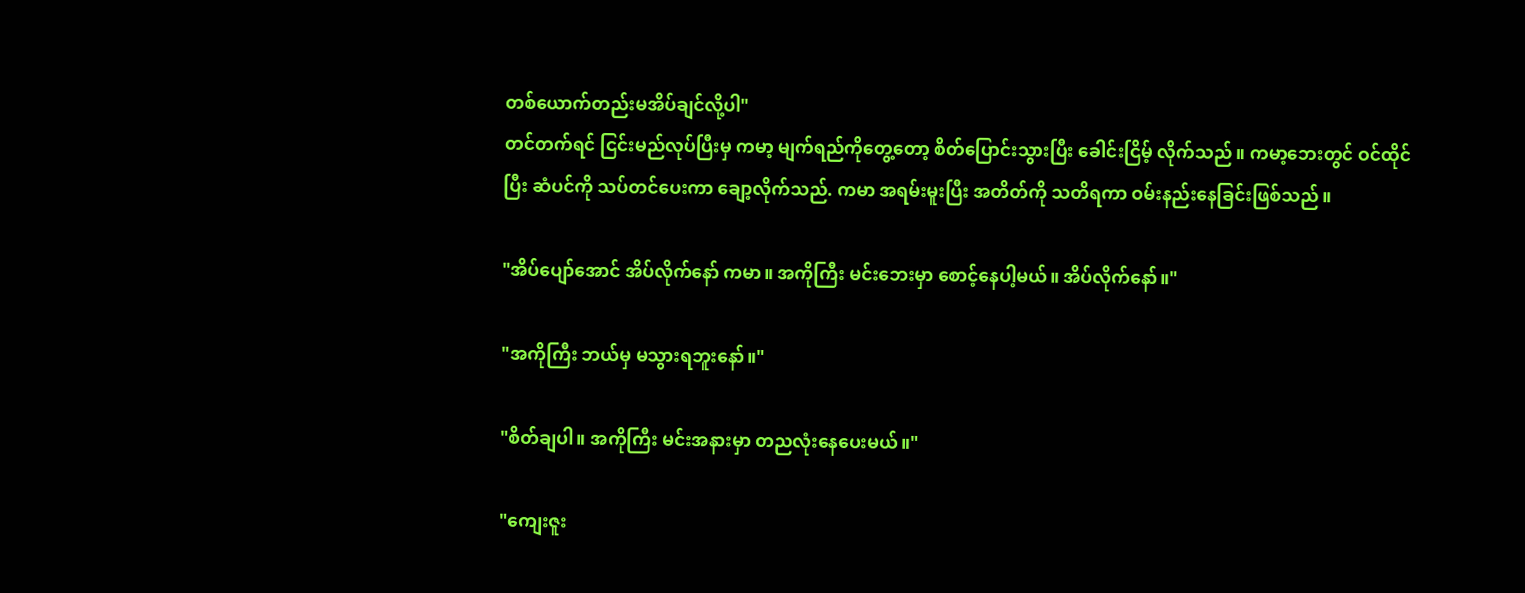တစ်ယောက်တည်းမအိပ်ချင်လို့ပါ"
တင်တက်ရင် ငြင်းမည်လုပ်ပြီးမှ ကမာ့ မျက်ရည်ကိုတွေ့တော့ စိတ်ပြောင်းသွားပြီး ခေါင်းငြိမ့် လိုက်သည်။ ကမာ့ဘေးတွင် ဝင်ထိုင်ပြီး ဆံပင်ကို သပ်တင်ပေးကာ ချော့လိုက်သည်. ကမာ အရမ်းမူးပြီး အတိတ်ကို သတိရကာ ဝမ်းနည်းနေခြင်းဖြစ်သည်။

"အိပ်ပျော်အောင် အိပ်လိုက်နော် ကမာ။ အကိုကြီး မင်းဘေးမှာ စောင့်နေပါ့မယ်။ အိပ်လိုက်နော်။"

"အကိုကြီး ဘယ်မှ မသွားရဘူးနော်။"

"စိတ်ချပါ။ အကိုကြီး မင်းအနားမှာ တညလုံးနေပေးမယ်။"

"ကျေးဇူး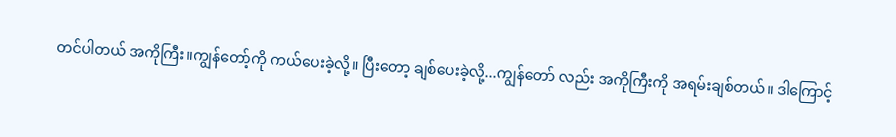တင်ပါတယ် အကိုကြီး။ကျွန်တော့်ကို ကယ်ပေးခဲ့လို့။ ပြီးတော့ ချစ်ပေးခဲ့လို့...ကျွန်တော် လည်း အကိုကြီးကို အရမ်းချစ်တယ်။ ဒါကြောင့်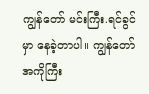ကျွန်တော် မင်းကြီး.ရင်ခွင်မှာ နေခဲ့တာပါ။ ကျွန်တော် အကိုကြီး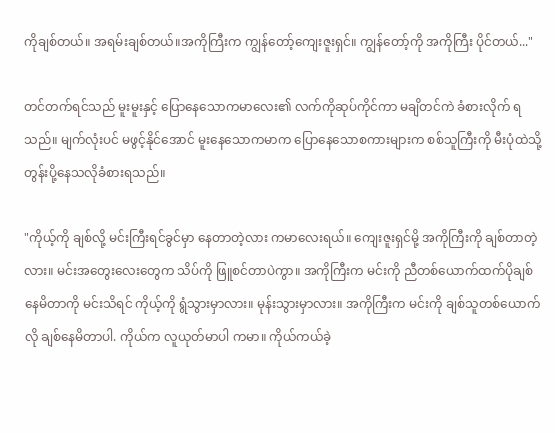ကိုချစ်တယ်။ အရမ်းချစ်တယ်။အကိုကြီးက ကျွန်တော့်ကျေးဇူးရှင်။ ကျွန်တော့်ကို အကိုကြီး ပိုင်တယ်..."

တင်တက်ရင်သည် မူးမူးနှင့် ပြောနေသောကမာလေး၏ လက်ကိုဆုပ်ကိုင်ကာ မချိတင်ကဲ ခံစားလိုက် ရသည်။ မျက်လုံးပင် မဖွင့်နိုင်အောင် မူးနေသောကမာက ပြောနေသောစကားများက စစ်သူကြီးကို မီးပုံထဲသို့ တွန်းပို့နေသလိုခံစားရသည်။

"ကိုယ့်ကို ချစ်လို့ မင်းကြီးရင်ခွင်မှာ နေတာတဲ့လား ကမာလေးရယ်။ ကျေးဇူးရှင်မို့ အကိုကြီးကို ချစ်တာတဲ့လား။ မင်းအတွေးလေးတွေက သိပ်ကို ဖြူစင်တာပဲကွာ။ အကိုကြီးက မင်းကို ညီတစ်ယောက်ထက်ပိုချစ်နေမိတာကို မင်းသိရင် ကိုယ့်ကို ရွံသွားမှာလား။ မုန်းသွားမှာလား။ အကိုကြီးက မင်းကို ချစ်သူတစ်ယောက်လို ချစ်နေမိတာပါ. ကိုယ်က လူယုတ်မာပါ ကမာ။ ကိုယ်ကယ်ခဲ့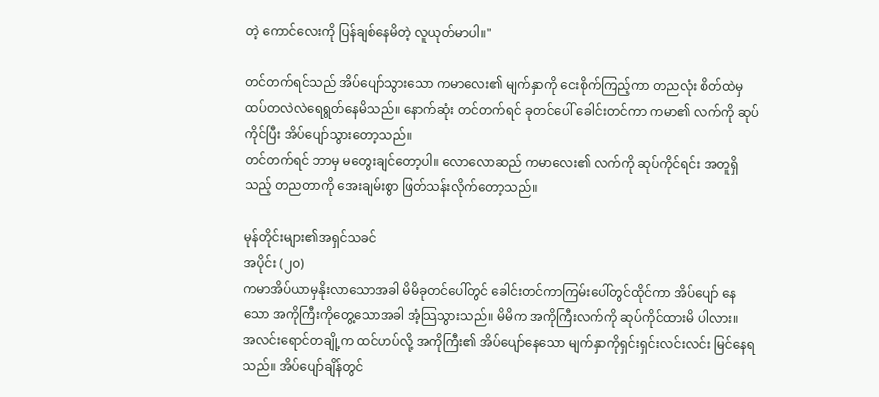တဲ့ ကောင်လေးကို ပြန်ချစ်နေမိတဲ့ လူယုတ်မာပါ။"

တင်တက်ရင်သည် အိပ်ပျော်သွားသော ကမာလေး၏ မျက်နှာကို ငေးစိုက်ကြည့်ကာ တညလုံး စိတ်ထဲမှ ထပ်တလဲလဲရေရွတ်နေမိသည်။ နောက်ဆုံး တင်တက်ရင် ခုတင်ပေါ် ခေါင်းတင်ကာ ကမာ၏ လက်ကို ဆုပ်ကိုင်ပြီး အိပ်ပျော်သွားတော့သည်။
တင်တက်ရင် ဘာမှ မတွေးချင်တော့ပါ။ လောလောဆည် ကမာလေး၏ လက်ကို ဆုပ်ကိုင်ရင်း အတူရှိသည့် တညတာကို အေးချမ်းစွာ ဖြတ်သန်းလိုက်တော့သည်။

မုန်တိုင်းများ၏အရှင်သခင်
အပိုင်း (၂၀)
ကမာအိပ်ယာမှနိုးလာသောအခါ မိမိခုတင်ပေါ်တွင် ခေါင်းတင်ကာကြမ်းပေါ်တွင်ထိုင်ကာ အိပ်ပျော် နေသော အကိုကြီးကိုတွေ့သောအခါ အံ့သြသွားသည်။ မိမိက အကိုကြီးလက်ကို ဆုပ်ကိုင်ထားမိ ပါလား။
အလင်းရောင်တချို့က ထင်ဟပ်လို့ အကိုကြီး၏ အိပ်ပျော်နေသော မျက်နှာကိုရှင်းရှင်းလင်းလင်း မြင်နေရသည်။ အိပ်ပျော်ချိန်တွင်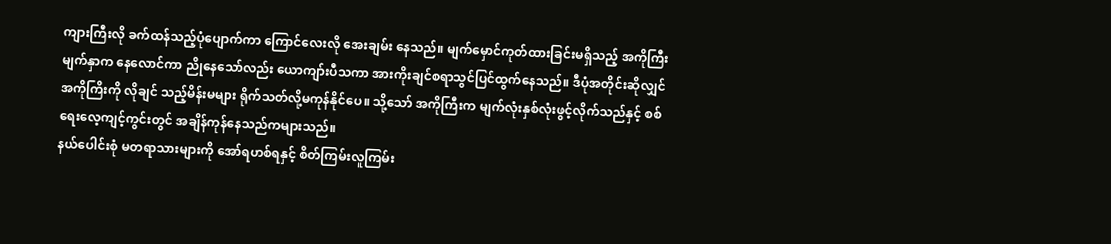ကျားကြီးလို ခက်ထန်သည့်ပုံပျောက်ကာ ကြောင်လေးလို အေးချမ်း နေသည်။ မျက်မှောင်ကုတ်ထားခြင်းမရှိသည့် အကိုကြီးမျက်နှာက နေလောင်ကာ ညိုနေသော်လည်း ယောကျာ်းပီသကာ အားကိုးချင်စရာသွင်ပြင်ထွက်နေသည်။ ဒီပုံအတိုင်းဆိုလျှင် အကိုကြိးကို လိုချင် သည့်မိန်းမများ ရိုက်သတ်လို့မကုန်နိုင်ပေ။ သို့သော် အကိုကြီးက မျက်လုံးနှစ်လုံးဖွင့်လိုက်သည်နှင့် စစ်ရေးလေ့ကျင့်ကွင်းတွင် အချိန်ကုန်နေသည်ကများသည်။
နယ်ပေါင်းစုံ မတရာသားများကို အော်ရဟစ်ရနှင့် စိတ်ကြမ်းလူကြမ်း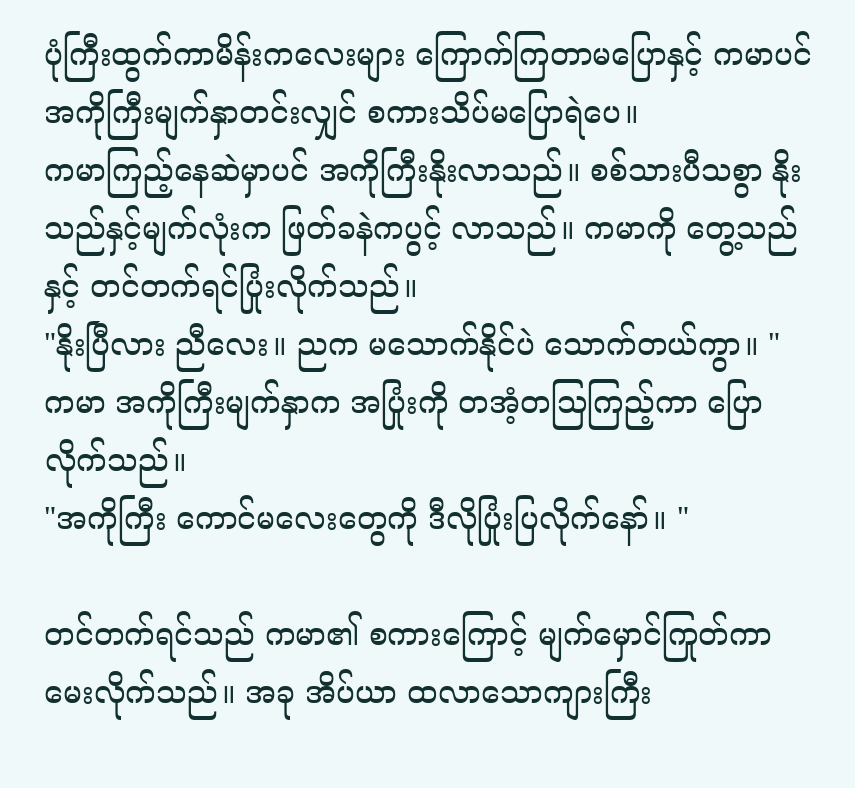ပုံကြီးထွက်ကာမိန်းကလေးများ ကြောက်ကြတာမပြောနှင့် ကမာပင် အကိုကြီးမျက်နှာတင်းလျှင် စကားသိပ်မပြောရဲပေ။
ကမာကြည့်နေဆဲမှာပင် အကိုကြီးနိုးလာသည်။ စစ်သားပီသစွာ နိုးသည်နှင့်မျက်လုံးက ဖြတ်ခနဲကပွင့် လာသည်။ ကမာကို တွေ့သည်နှင့် တင်တက်ရင်ပြုံးလိုက်သည်။
"နိုးပြီလား ညီလေး။ ညက မသောက်နိုင်ပဲ သောက်တယ်ကွာ။ "
ကမာ အကိုကြီးမျက်နှာက အပြုံးကို တအံ့တသြကြည့်ကာ ပြောလိုက်သည်။
"အကိုကြီး ကောင်မလေးတွေကို ဒီလိုပြုံးပြလိုက်နော်။ "

တင်တက်ရင်သည် ကမာ၏ စကားကြောင့် မျက်မှောင်ကြုတ်ကာမေးလိုက်သည်။ အခု အိပ်ယာ ထလာသောကျားကြီး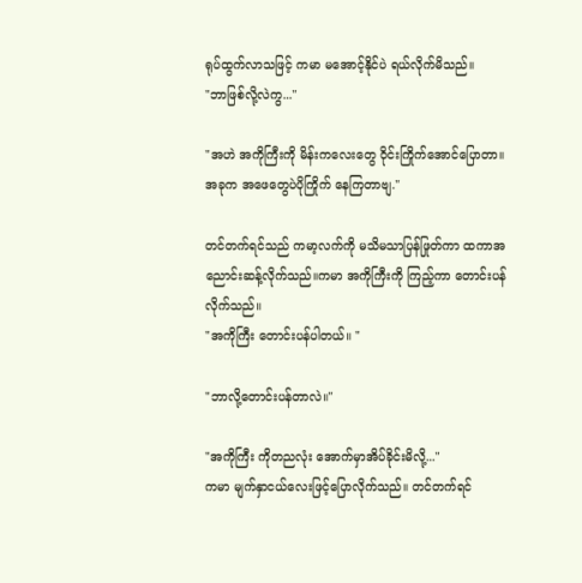ရုပ်ထွက်လာသဖြင့် ကမာ မအောင့်နိုင်ပဲ ရယ်လိုက်မိသည်။
"ဘာဖြစ်လို့လဲကွ..."

"အဟဲ အကိုကြီးကို မိန်းကလေးတွေ ဝိုင်းကြိုက်အောင်ပြောတာ။ အခုက အဖေတွေပဲပိုကြိုက် နေကြတာဗျ."

တင်တက်ရင်သည် ကမာ့လက်ကို မသိမသာပြန်ဖြုတ်ကာ ထကာအညောင်းဆန့်လိုက်သည်။ကမာ အကိုကြီးကို ကြည့်ကာ တောင်းပန်လိုက်သည်။
"အကိုကြီး တောင်းပန်ပါတယ်။ "

"ဘာလို့တောင်းပန်တာလဲ။"

"အကိုကြီး ကိုတညလုံး အောက်မှာအိပ်ခိုင်းမိလို့..."
ကမာ မျက်နှာငယ်လေးဖြင့်ပြောလိုက်သည်။ တင်တက်ရင်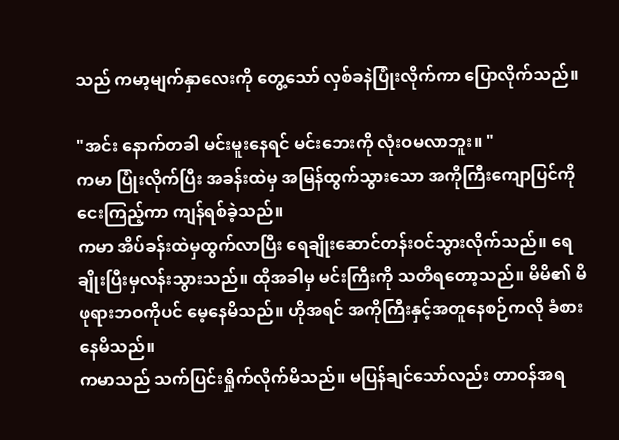သည် ကမာ့မျက်နှာလေးကို တွေ့သော် လှစ်ခနဲပြုံးလိုက်ကာ ပြောလိုက်သည်။

"အင်း နောက်တခါ မင်းမူးနေရင် မင်းဘေးကို လုံးဝမလာဘူး။ "
ကမာ ပြုံးလိုက်ပြီး အခန်းထဲမှ အမြန်ထွက်သွားသော အကိုကြီးကျောပြင်ကို ငေးကြည့်ကာ ကျန်ရစ်ခဲ့သည်။
ကမာ အိပ်ခန်းထဲမှထွက်လာပြီး ရေချိုးဆောင်တန်းဝင်သွားလိုက်သည်။ ရေချိုးပြီးမှလန်းသွားသည်။ ထိုအခါမှ မင်းကြီးကို သတိရတော့သည်။ မိမိ၏ မိဖုရားဘဝကိုပင် မေ့နေမိသည်။ ဟိုအရင် အကိုကြီးနှင့်အတူနေစဉ်ကလို ခံစားနေမိသည်။
ကမာသည် သက်ပြင်းရှိုက်လိုက်မိသည်။ မပြန်ချင်သော်လည်း တာဝန်အရ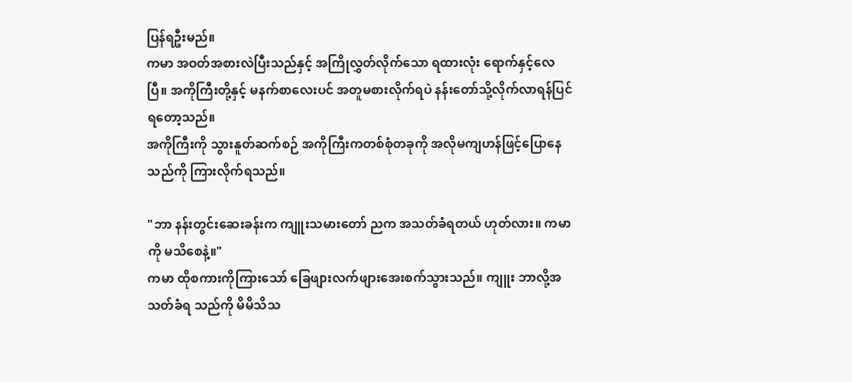ပြန်ရဦးမည်။
ကမာ အဝတ်အစားလဲပြီးသည်နှင့် အကြိုလွှတ်လိုက်သော ရထားလုံး ရောက်နှင့်လေပြီ။ အကိုကြီးတို့နှင့် မနက်စာလေးပင် အတူမစားလိုက်ရပဲ နန်းတော်သို့လိုက်လာရန်ပြင်ရတော့သည်။
အကိုကြီးကို သွားနူတ်ဆက်စဉ် အကိုကြီးကတစ်စုံတခုကို အလိုမကျဟန်ဖြင့်ပြောနေသည်ကို ကြားလိုက်ရသည်။

"ဘာ နန်းတွင်းဆေးခန်းက ကျူးသမားတော် ညက အသတ်ခံရတယ် ဟုတ်လား။ ကမာကို မသိစေနဲ့။"
ကမာ ထိုစကားကိုကြားသော် ခြေဖျားလက်ဖျားအေးစက်သွားသည်။ ကျူး ဘာလို့အသတ်ခံရ သည်ကို မိမိသိသ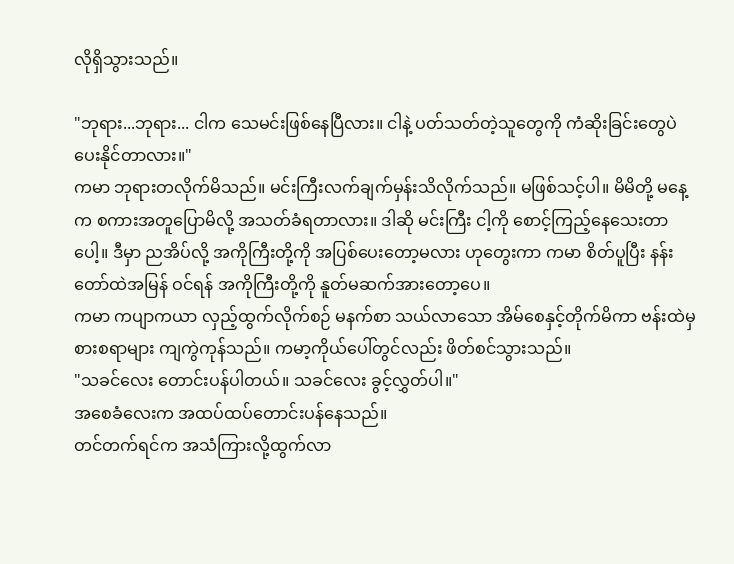လိုရှိသွားသည်။

"ဘုရား...ဘုရား... ငါက သေမင်းဖြစ်နေပြီလား။ ငါနဲ့ ပတ်သတ်တဲ့သူတွေကို ကံဆိုးခြင်းတွေပဲ ပေးနိုင်တာလား။"
ကမာ ဘုရားတလိုက်မိသည်။ မင်းကြီးလက်ချက်မှန်းသိလိုက်သည်။ မဖြစ်သင့်ပါ။ မိမိတို့ မနေ့က စကားအတူပြောမိလို့ အသတ်ခံရတာလား။ ဒါဆို မင်းကြီး ငါ့ကို စောင့်ကြည့်နေသေးတာပေါ့။ ဒီမှာ ညအိပ်လို့ အကိုကြီးတို့ကို အပြစ်ပေးတော့မလား ဟုတွေးကာ ကမာ စိတ်ပူပြီး နန်းတော်ထဲအမြန် ဝင်ရန် အကိုကြီးတို့ကို နူတ်မဆက်အားတော့ပေ။
ကမာ ကပျာကယာ လှည့်ထွက်လိုက်စဉ် မနက်စာ သယ်လာသော အိမ်စေနှင့်တိုက်မိကာ ဗန်းထဲမှ စားစရာများ ကျကွဲကုန်သည်။ ကမာ့ကိုယ်ပေါ်တွင်လည်း ဖိတ်စင်သွားသည်။
"သခင်လေး တောင်းပန်ပါတယ်။ သခင်လေး ခွင့်လွှတ်ပါ။"
အစေခံလေးက အထပ်ထပ်တောင်းပန်နေသည်။
တင်တက်ရင်က အသံကြားလို့ထွက်လာ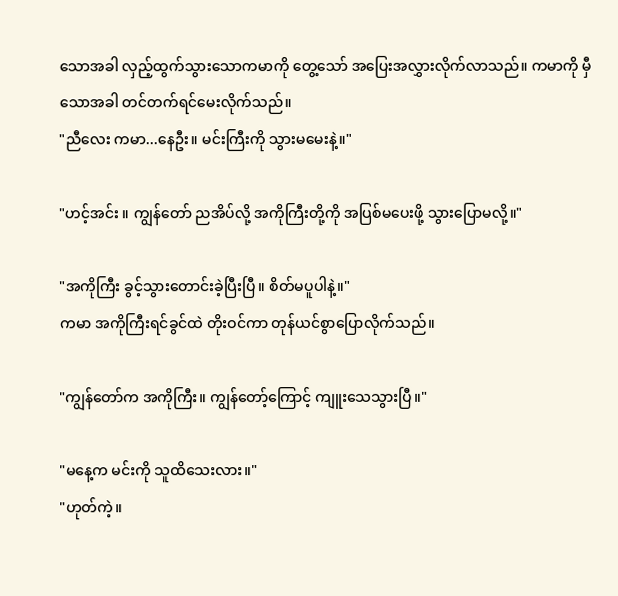သောအခါ လှည့်ထွက်သွားသောကမာကို တွေ့သော် အပြေးအလွှားလိုက်လာသည်။ ကမာကို မှီသောအခါ တင်တက်ရင်မေးလိုက်သည်။
"ညီလေး ကမာ...နေဦး။ မင်းကြီးကို သွားမမေးနဲ့။"

"ဟင့်အင်း ။ ကျွန်တော် ညအိပ်လို့ အကိုကြီးတို့ကို အပြစ်မပေးဖို့ သွားပြောမလို့။"

"အကိုကြီး ခွင့်သွားတောင်းခဲ့ပြီးပြီ။ စိတ်မပူပါနဲ့။"
ကမာ အကိုကြီးရင်ခွင်ထဲ တိုးဝင်ကာ တုန်ယင်စွာပြောလိုက်သည်။

"ကျွန်တော်က အကိုကြီး။ ကျွန်တော့်ကြောင့် ကျူးသေသွားပြီ။"

"မနေ့က မင်းကို သူထိသေးလား။"
"ဟုတ်ကဲ့။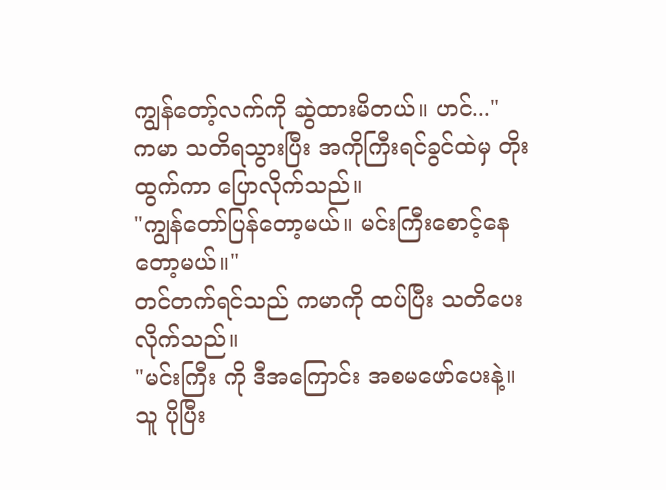ကျွန်တော့်လက်ကို ဆွဲထားမိတယ်။ ဟင်..."
ကမာ သတိရသွားပြီး အကိုကြီးရင်ခွင်ထဲမှ တိုးထွက်ကာ ပြောလိုက်သည်။
"ကျွန်တော်ပြန်တော့မယ်။ မင်းကြီးစောင့်နေတော့မယ်။"
တင်တက်ရင်သည် ကမာကို ထပ်ပြီး သတိပေးလိုက်သည်။
"မင်းကြီး ကို ဒီအကြောင်း အစမဖော်ပေးနဲ့။ သူ ပိုပြီး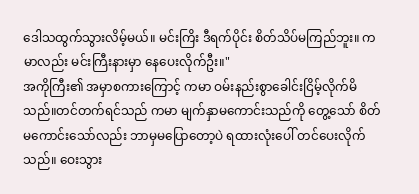ဒေါသထွက်သွားလိမ့်မယ်။ မင်းကြိး ဒီရက်ပိုင်း စိတ်သိပ်မကြည်ဘူး။ ကမာလည်း မင်းကြီးနားမှာ နေပေးလိုက်ဦး။"
အကိုကြီး၏ အမှာစကားကြောင့် ကမာ ဝမ်းနည်းစွာခေါင်းငြိမ့်လိုက်မိသည်။တင်တက်ရင်သည် ကမာ မျက်နှာမကောင်းသည်ကို တွေ့သော် စိတ်မကောင်းသော်လည်း ဘာမှမပြောတော့ပဲ ရထားလုံးပေါ် တင်ပေးလိုက်သည်။ ဝေးသွား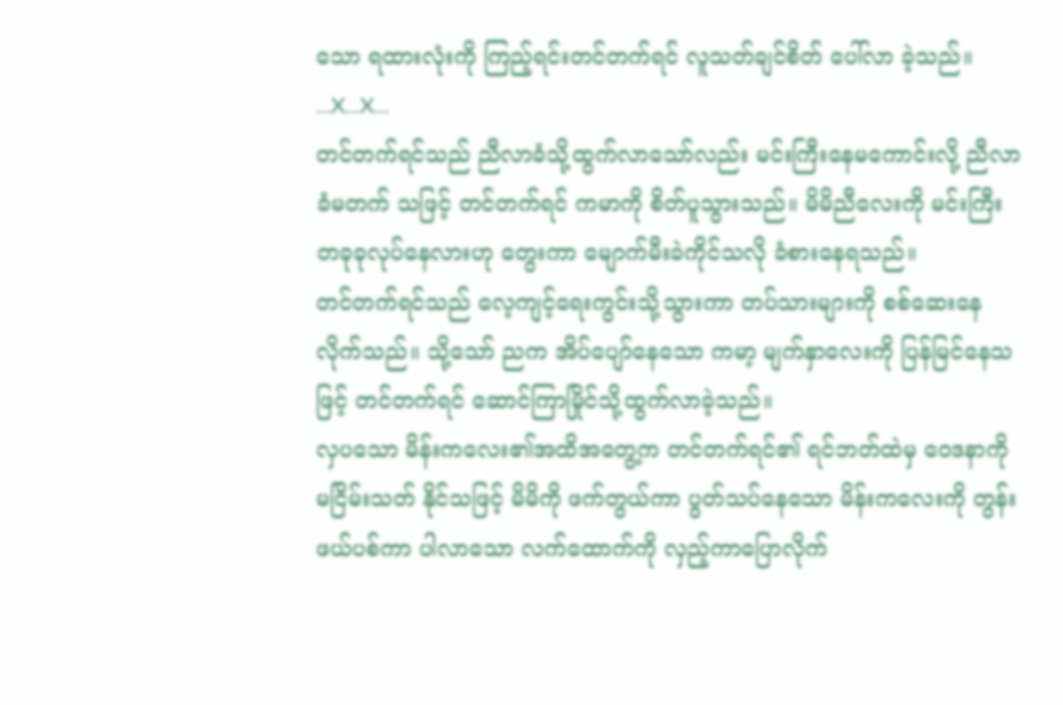သော ရထားလုံးကို ကြည့်ရင်းတင်တက်ရင် လူသတ်ချင်စိတ် ပေါ်လာ ခဲ့သည်။
...X...X...
တင်တက်ရင်သည် ညီလာခံသို့ထွက်လာသော်လည်း မင်းကြီးနေမကောင်းလို့ ညီလာခံမတက် သဖြင့် တင်တက်ရင် ကမာကို စိတ်ပူသွားသည်။ မိမိညီလေးကို မင်းကြီးတခုခုလုပ်နေလားဟု တွေးကာ မျောက်မီးခဲကိုင်သလို ခံစားနေရသည်။
တင်တက်ရင်သည် လေ့ကျင့်ရေးကွင်းသို့သွားကာ တပ်သားများကို စစ်ဆေးနေလိုက်သည်။ သို့သော် ညက အိပ်ပျော်နေသော ကမာ့ မျက်နှာလေးကို ပြန်မြင်နေသဖြင့် တင်တက်ရင် ဆောင်ကြာမြိုင်သို့ထွက်လာခဲ့သည်။
လှပသော မိန်းကလေး၏အထိအတွေ့က တင်တက်ရင်၏ ရင်ဘတ်ထဲမှ ဝေဒနာကို မငြိမ်းသတ် နိုင်သဖြင့် မိမိကို ဖက်တွယ်ကာ ပွတ်သပ်နေသော မိန်းကလေးကို တွန်းဖယ်ပစ်ကာ ပါလာသော လက်ထောက်ကို လှည့်ကာပြောလိုက်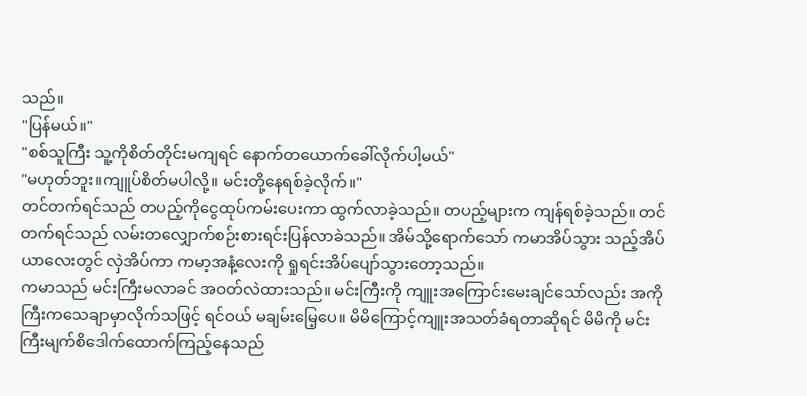သည်။
"ပြန်မယ်။"
"စစ်သူကြီး သူ့ကိုစိတ်တိုင်းမကျရင် နောက်တယောက်ခေါ်လိုက်ပါ့မယ်"
"မဟုတ်ဘူး။ကျူပ်စိတ်မပါလို့။ မင်းတို့နေရစ်ခဲ့လိုက်။"
တင်တက်ရင်သည် တပည့်ကိုငွေထုပ်ကမ်းပေးကာ ထွက်လာခဲ့သည်။ တပည့်များက ကျန်ရစ်ခဲ့သည်။ တင်တက်ရင်သည် လမ်းတလျှောက်စဉ်းစားရင်းပြန်လာခဲသည်။ အိမ်သို့ရောက်သော် ကမာအိပ်သွား သည့်အိပ်ယာလေးတွင် လှဲအိပ်ကာ ကမာ့အနံ့လေးကို ရှုရင်းအိပ်ပျော်သွားတော့သည်။
ကမာသည် မင်းကြီးမလာခင် အဝတ်လဲထားသည်။ မင်းကြီးကို ကျူးအကြောင်းမေးချင်သော်လည်း အကိုကြီးကသေချာမှာလိုက်သဖြင့် ရင်ဝယ် မချမ်းမြေ့ပေ။ မိမိကြောင့်ကျူးအသတ်ခံရတာဆိုရင် မိမိကို မင်းကြီးမျက်စိဒေါက်ထောက်ကြည့်နေသည်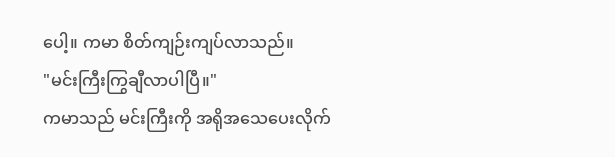ပေါ့။ ကမာ စိတ်ကျဉ်းကျပ်လာသည်။
"မင်းကြီးကြွချီလာပါပြီ။"
ကမာသည် မင်းကြီးကို အရိုအသေပေးလိုက်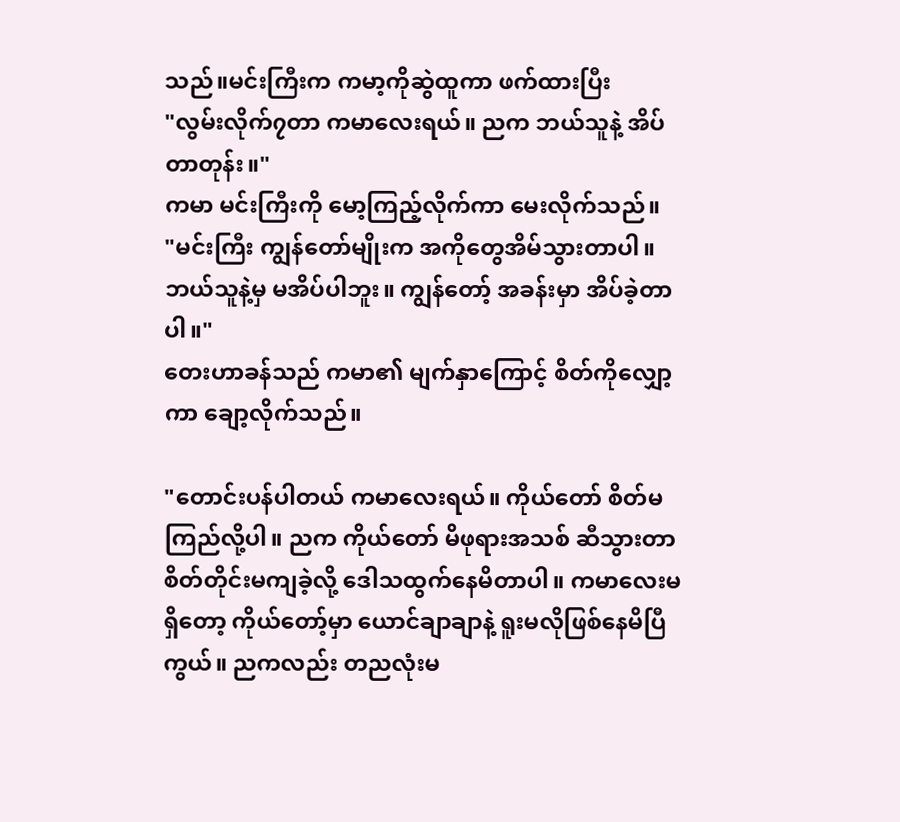သည်။မင်းကြီးက ကမာ့ကိုဆွဲထူကာ ဖက်ထားပြီး
"လွမ်းလိုက်၇တာ ကမာလေးရယ်။ ညက ဘယ်သူနဲ့ အိပ်တာတုန်း။"
ကမာ မင်းကြီးကို မော့ကြည့်လိုက်ကာ မေးလိုက်သည်။
"မင်းကြီး ကျွန်တော်မျိုးက အကိုတွေအိမ်သွားတာပါ။ ဘယ်သူနဲ့မှ မအိပ်ပါဘူး။ ကျွန်တော့် အခန်းမှာ အိပ်ခဲ့တာပါ။"
တေးဟာခန်သည် ကမာ၏ မျက်နှာကြောင့် စိတ်ကိုလျှော့ကာ ချော့လိုက်သည်။

"တောင်းပန်ပါတယ် ကမာလေးရယ်။ ကိုယ်တော် စိတ်မကြည်လို့ပါ။ ညက ကိုယ်တော် မိဖုရားအသစ် ဆီသွားတာ စိတ်တိုင်းမကျခဲ့လို့ ဒေါသထွက်နေမိတာပါ။ ကမာလေးမရှိတော့ ကိုယ်တော့်မှာ ယောင်ချာချာနဲ့ ရူးမလိုဖြစ်နေမိပြီကွယ်။ ညကလည်း တညလုံးမ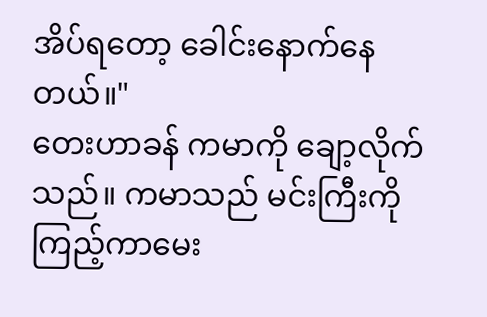အိပ်ရတော့ ခေါင်းနောက်နေတယ်။"
တေးဟာခန် ကမာကို ချော့လိုက်သည်။ ကမာသည် မင်းကြီးကို ကြည့်ကာမေး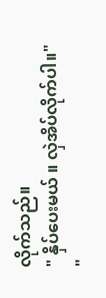လိုက်သည်။
" နှိပ်ပေးမယ် ။ လှဲအိပ်လိုက်ပါ။"
"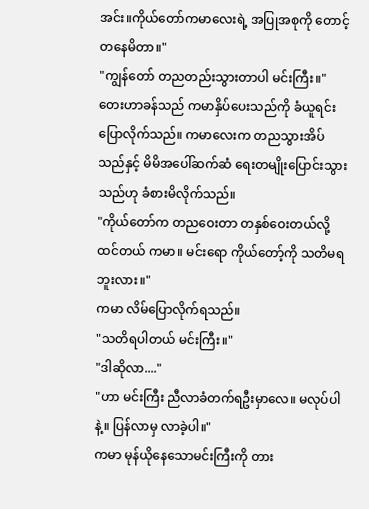အင်း။ကိုယ်တော်ကမာလေးရဲ့ အပြုအစုကို တောင့်တနေမိတာ။"
"ကျွန်တော် တညတည်းသွားတာပါ မင်းကြီး။"
တေးဟာခန်သည် ကမာနှိပ်ပေးသည်ကို ခံယူရင်းပြောလိုက်သည်။ ကမာလေးက တညသွားအိပ် သည်နှင့် မိမိအပေါ်ဆက်ဆံ ရေးတမျိုးပြောင်းသွားသည်ဟု ခံစားမိလိုက်သည်။
"ကိုယ်တော်က တညဝေးတာ တနှစ်ဝေးတယ်လို့ထင်တယ် ကမာ။ မင်းရော ကိုယ်တော့်ကို သတိမရ ဘူးလား။"
ကမာ လိမ်ပြောလိုက်ရသည်။
"သတိရပါတယ် မင်းကြီး။"
"ဒါဆိုလာ...."
"ဟာ မင်းကြီး ညီလာခံတက်ရဦးမှာလေ။ မလုပ်ပါနဲ့။ ပြန်လာမှ လာခဲ့ပါ။"
ကမာ မုန်ယိုနေသောမင်းကြီးကို တား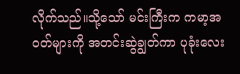လိုက်သည်။သို့သော် မင်းကြီးက ကမာ့အဝတ်များကို အတင်းဆွဲချွတ်ကာ ပုခုံးလေး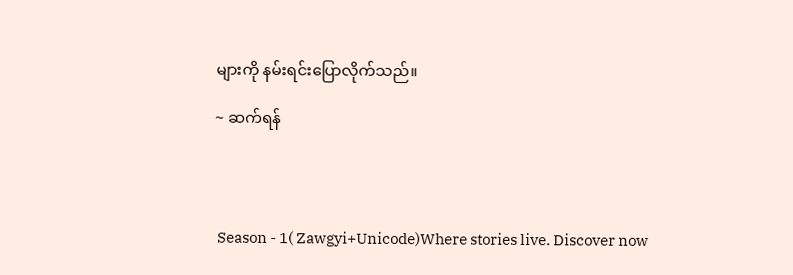များကို နမ်းရင်းပြောလိုက်သည်။

~ ဆက်ရန်




 Season - 1( Zawgyi+Unicode)Where stories live. Discover now